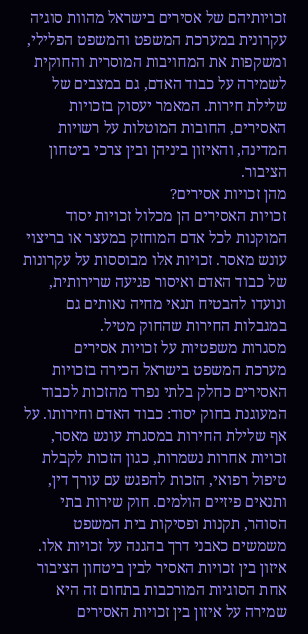זכויותיהם של אסירים בישראל מהוות סוגיה עקרונית במערכת המשפט והמשפט הפלילי, ומשקפות את המחויבות המוסרית והחוקית לשמירה על כבוד האדם, גם במצבים של שלילת חירות. המאמר יעסוק בזכויות האסירים, החובות המוטלות על רשויות המדינה, והאיזון ביניהן ובין צרכי ביטחון הציבור.
מהן זכויות אסירים?
זכויות האסירים הן מכלול זכויות יסוד המוקנות לכל אדם המוחזק במעצר או בריצוי עונש מאסר. זכויות אלו מבוססות על עקרונות של כבוד האדם ואיסור פגיעה שרירותית, ונועדו להבטיח תנאי מחיה נאותים גם במגבלות החירות שהחוק מטיל.
מסגרות משפטיות על זכויות אסירים
מערכת המשפט בישראל הכירה בזכויות האסירים כחלק בלתי נפרד מהזכות לכבוד המעוגנת בחוק יסוד: כבוד האדם וחירותו. על אף שלילת החירות במסגרת עונש מאסר, זכויות אחרות נשמרות, כגון הזכות לקבלת טיפול רפואי, הזכות להפגש עם עורך דין, ותנאים פיזיים הולמים. חוק שירות בתי הסוהר, תקנות ופסיקות בית המשפט משמשים כאבני דרך בהגנה על זכויות אלו.
איזון בין זכויות האסיר לבין ביטחון הציבור
אחת הסוגיות המורכבות בתחום זה היא שמירה על איזון בין זכויות האסירים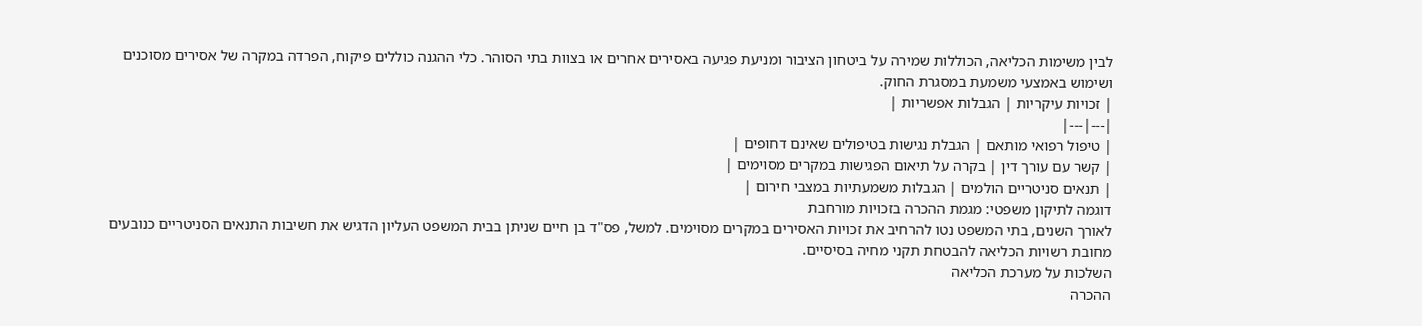לבין משימות הכליאה, הכוללות שמירה על ביטחון הציבור ומניעת פגיעה באסירים אחרים או בצוות בתי הסוהר. כלי ההגנה כוללים פיקוח, הפרדה במקרה של אסירים מסוכנים ושימוש באמצעי משמעת במסגרת החוק.
| זכויות עיקריות | הגבלות אפשריות |
|---|---|
| טיפול רפואי מותאם | הגבלת נגישות בטיפולים שאינם דחופים |
| קשר עם עורך דין | בקרה על תיאום הפגישות במקרים מסוימים |
| תנאים סניטריים הולמים | הגבלות משמעתיות במצבי חירום |
דוגמה לתיקון משפטי: מגמת ההכרה בזכויות מורחבת
לאורך השנים, בתי המשפט נטו להרחיב את זכויות האסירים במקרים מסוימים. למשל, פס"ד בן חיים שניתן בבית המשפט העליון הדגיש את חשיבות התנאים הסניטריים כנובעים מחובת רשויות הכליאה להבטחת תקני מחיה בסיסיים.
השלכות על מערכת הכליאה
ההכרה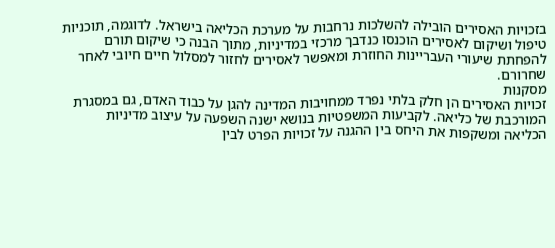בזכויות האסירים הובילה להשלכות נרחבות על מערכת הכליאה בישראל. לדוגמה, תוכניות טיפול ושיקום לאסירים הוכנסו כנדבך מרכזי במדיניות, מתוך הבנה כי שיקום תורם להפחתת שיעורי העבריינות החוזרת ומאפשר לאסירים לחזור למסלול חיים חיובי לאחר שחרורם.
מסקנות
זכויות האסירים הן חלק בלתי נפרד ממחויבות המדינה להגן על כבוד האדם, גם במסגרת המורכבת של כליאה. לקביעות המשפטיות בנושא ישנה השפעה על עיצוב מדיניות הכליאה ומשקפות את היחס בין ההגנה על זכויות הפרט לבין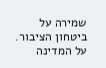שמירה על ביטחון הציבור. על המדינה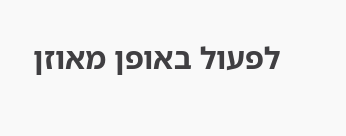לפעול באופן מאוזן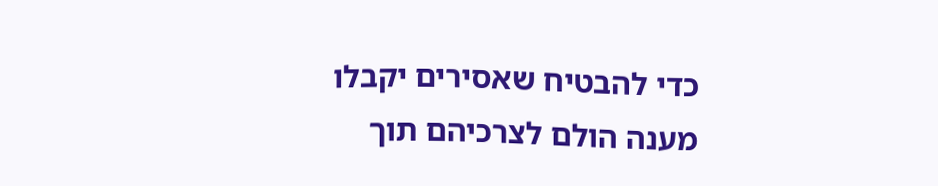כדי להבטיח שאסירים יקבלו מענה הולם לצרכיהם תוך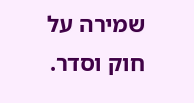שמירה על חוק וסדר.